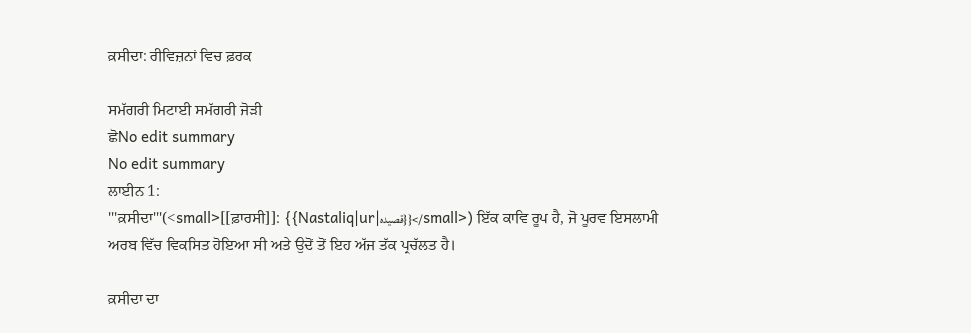ਕ਼ਸੀਦਾ: ਰੀਵਿਜ਼ਨਾਂ ਵਿਚ ਫ਼ਰਕ

ਸਮੱਗਰੀ ਮਿਟਾਈ ਸਮੱਗਰੀ ਜੋੜੀ
ਛੋNo edit summary
No edit summary
ਲਾਈਨ 1:
'''ਕ਼ਸੀਦਾ'''(<small>[[ਫ਼ਾਰਸੀ]]: {{Nastaliq|ur|قصيده}}</small>) ਇੱਕ ਕਾਵਿ ਰੂਪ ਹੈ, ਜੋ ਪੂਰਵ ਇਸਲਾਮੀ ਅਰਬ ਵਿੱਚ ਵਿਕਸਿਤ ਹੋਇਆ ਸੀ ਅਤੇ ਉਦੋਂ ਤੋਂ ਇਹ ਅੱਜ ਤੱਕ ਪ੍ਰਚੱਲਤ ਹੈ।

ਕ਼ਸੀਦਾ ਦਾ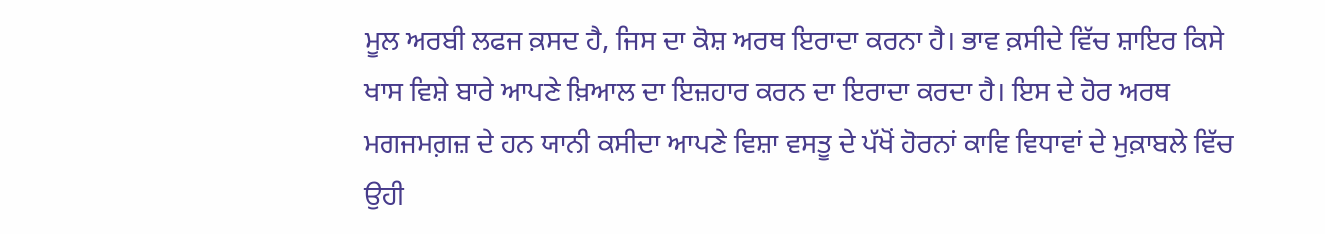ਮੂਲ ਅਰਬੀ ਲਫਜ ਕ਼ਸਦ ਹੈ, ਜਿਸ ਦਾ ਕੋਸ਼ ਅਰਥ ਇਰਾਦਾ ਕਰਨਾ ਹੈ। ਭਾਵ ਕ਼ਸੀਦੇ ਵਿੱਚ ਸ਼ਾਇਰ ਕਿਸੇ ਖਾਸ ਵਿਸ਼ੇ ਬਾਰੇ ਆਪਣੇ ਖ਼ਿਆਲ ਦਾ ਇਜ਼ਹਾਰ ਕਰਨ ਦਾ ਇਰਾਦਾ ਕਰਦਾ ਹੈ। ਇਸ ਦੇ ਹੋਰ ਅਰਥ ਮਗਜਮਗ਼ਜ਼ ਦੇ ਹਨ ਯਾਨੀ ਕਸੀਦਾ ਆਪਣੇ ਵਿਸ਼ਾ ਵਸਤੂ ਦੇ ਪੱਖੋਂ ਹੋਰਨਾਂ ਕਾਵਿ ਵਿਧਾਵਾਂ ਦੇ ਮੁਕ਼ਾਬਲੇ ਵਿੱਚ ਉਹੀ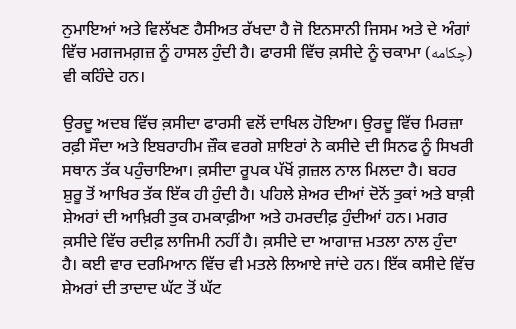ਨੁਮਾਇਆਂ ਅਤੇ ਵਿਲੱਖਣ ਹੈਸੀਅਤ ਰੱਖਦਾ ਹੈ ਜੋ ਇਨਸਾਨੀ ਜਿਸਮ ਅਤੇ ਦੇ ਅੰਗਾਂ ਵਿੱਚ ਮਗਜਮਗ਼ਜ਼ ਨੂੰ ਹਾਸਲ ਹੁੰਦੀ ਹੈ। ਫਾਰਸੀ ਵਿੱਚ ਕ਼ਸੀਦੇ ਨੂੰ ਚਕਾਮਾ (چكامه) ਵੀ ਕਹਿੰਦੇ ਹਨ।

ਉਰਦੂ ਅਦਬ ਵਿੱਚ ਕ਼ਸੀਦਾ ਫਾਰਸੀ ਵਲੋਂ ਦਾਖਿਲ ਹੋਇਆ। ਉਰਦੂ ਵਿੱਚ ਮਿਰਜ਼ਾ ਰਫ਼ੀ ਸੌਦਾ ਅਤੇ ਇਬਰਾਹੀਮ ਜ਼ੌਕ ਵਰਗੇ ਸ਼ਾਇਰਾਂ ਨੇ ਕਸੀਦੇ ਦੀ ਸਿਨਫ ਨੂੰ ਸਿਖਰੀ ਸਥਾਨ ਤੱਕ ਪਹੁੰਚਾਇਆ। ਕ਼ਸੀਦਾ ਰੂਪਕ ਪੱਖੋਂ ਗ਼ਜ਼ਲ ਨਾਲ ਮਿਲਦਾ ਹੈ। ਬਹਰ ਸ਼ੁਰੂ ਤੋਂ ਆਖਿਰ ਤੱਕ ਇੱਕ ਹੀ ਹੁੰਦੀ ਹੈ। ਪਹਿਲੇ ਸ਼ੇਅਰ ਦੀਆਂ ਦੋਨੋਂ ਤੁਕਾਂ ਅਤੇ ਬਾਕ਼ੀ ਸ਼ੇਅਰਾਂ ਦੀ ਆਖ਼ਿਰੀ ਤੁਕ ਹਮਕਾਫ਼ੀਆ ਅਤੇ ਹਮਰਦੀਫ਼ ਹੁੰਦੀਆਂ ਹਨ। ਮਗਰ ਕ਼ਸੀਦੇ ਵਿੱਚ ਰਦੀਫ਼ ਲਾਜਿਮੀ ਨਹੀਂ ਹੈ। ਕ਼ਸੀਦੇ ਦਾ ਆਗਾਜ਼ ਮਤਲਾ ਨਾਲ ਹੁੰਦਾ ਹੈ। ਕਈ ਵਾਰ ਦਰਮਿਆਨ ਵਿੱਚ ਵੀ ਮਤਲੇ ਲਿਆਏ ਜਾਂਦੇ ਹਨ। ਇੱਕ ਕਸੀਦੇ ਵਿੱਚ ਸ਼ੇਅਰਾਂ ਦੀ ਤਾਦਾਦ ਘੱਟ ਤੋਂ ਘੱਟ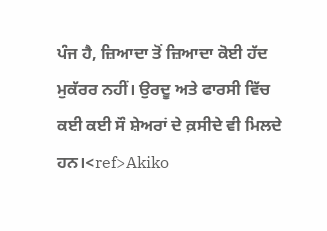ਪੰਜ ਹੈ, ਜ਼ਿਆਦਾ ਤੋਂ ਜ਼ਿਆਦਾ ਕੋਈ ਹੱਦ ਮੁਕੱਰਰ ਨਹੀਂ। ਉਰਦੂ ਅਤੇ ਫਾਰਸੀ ਵਿੱਚ ਕਈ ਕਈ ਸੌ ਸ਼ੇਅਰਾਂ ਦੇ ਕ਼ਸੀਦੇ ਵੀ ਮਿਲਦੇ ਹਨ।<ref>Akiko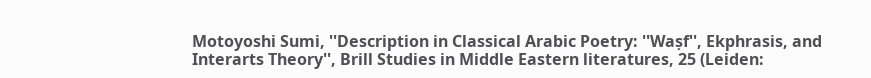Motoyoshi Sumi, ''Description in Classical Arabic Poetry: ''Waṣf'', Ekphrasis, and Interarts Theory'', Brill Studies in Middle Eastern literatures, 25 (Leiden: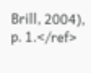Brill, 2004), p. 1.</ref>